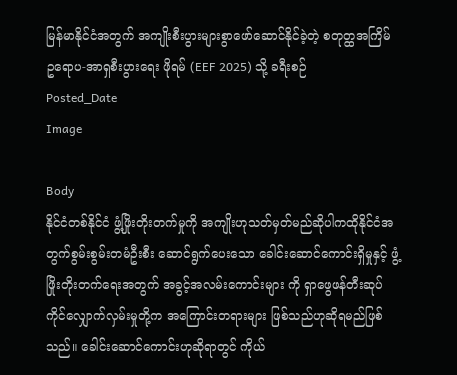မြန်မာနိုင်ငံအတွက် အကျိုးစီးပွားများစွာဖော်ဆောင်နိုင်ခဲ့တဲ့ စတုတ္ထအကြိမ် ဥရောပ-အာရှစီးပွားရေး ဖိုရမ် (EEF 2025) သို့ ခရီးစဉ်
Posted_Date
Image

Body
နိုင်ငံတစ်နိုင်ငံ ဖွံ့ဖြိုးတိုးတက်မှုကို အကျိုးဟုသတ်မှတ်မည်ဆိုပါကထိုနိုင်ငံအတွက်စွမ်းစွမ်းတမံဦးစီး ဆောင်ရွက်ပေးသော ခေါင်းဆောင်ကောင်းရှိမှုနှင့် ဖွံ့ဖြိုးတိုးတက်ရေးအတွက် အခွင့်အလမ်းကောင်းများ ကို ရှာဖွေဖန်တီးဆုပ်ကိုင်လျှောက်လှမ်းမှုတို့က အကြောင်းတရားများ ဖြစ်သည်ဟုဆိုရမည်ဖြစ်သည်။ ခေါင်းဆောင်ကောင်းဟုဆိုရာတွင် ကိုယ်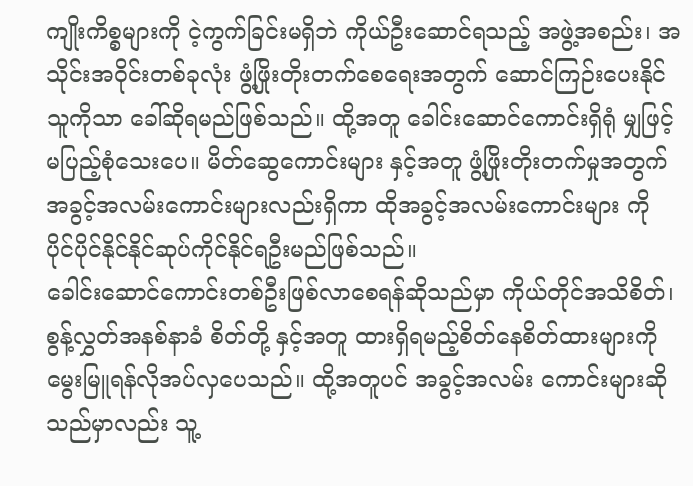ကျိုးကိစ္စများကို ငဲ့ကွက်ခြင်းမရှိဘဲ ကိုယ်ဦးဆောင်ရသည့် အဖွဲ့အစည်း၊ အသိုင်းအဝိုင်းတစ်ခုလုံး ဖွံ့ဖြိုးတိုးတက်စေရေးအတွက် ဆောင်ကြဉ်းပေးနိုင်သူကိုသာ ခေါ်ဆိုရမည်ဖြစ်သည်။ ထို့အတူ ခေါင်းဆောင်ကောင်းရှိရုံ မျှဖြင့် မပြည့်စုံသေးပေ။ မိတ်ဆွေကောင်းများ နှင့်အတူ ဖွံ့ဖြိုးတိုးတက်မှုအတွက် အခွင့်အလမ်းကောင်းများလည်းရှိကာ ထိုအခွင့်အလမ်းကောင်းများ ကို ပိုင်ပိုင်နိုင်နိုင်ဆုပ်ကိုင်နိုင်ရဦးမည်ဖြစ်သည်။
ခေါင်းဆောင်ကောင်းတစ်ဦးဖြစ်လာစေရန်ဆိုသည်မှာ ကိုယ်တိုင်အသိစိတ်၊ စွန့်လွှတ်အနစ်နာခံ စိတ်တို့ နှင့်အတူ ထားရှိရမည့်စိတ်နေစိတ်ထားများကိုမွေးမြူရန်လိုအပ်လှပေသည်။ ထို့အတူပင် အခွင့်အလမ်း ကောင်းများဆိုသည်မှာလည်း သူ့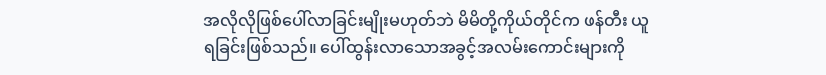အလိုလိုဖြစ်ပေါ်လာခြင်းမျိုးမဟုတ်ဘဲ မိမိတို့ကိုယ်တိုင်က ဖန်တီး ယူရခြင်းဖြစ်သည်။ ပေါ်ထွန်းလာသောအခွင့်အလမ်းကောင်းများကို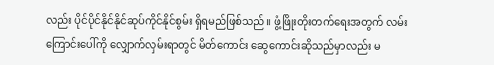လည်း ပိုင်ပိုင်နိုင်နိုင်ဆုပ်ကိုင်နိုင်စွမ်း ရှိရမည်ဖြစ်သည်။ ဖွံ့ဖြိုးတိုးတက်ရေးအတွက် လမ်းကြောင်းပေါ်ကို လျှောက်လှမ်းရာတွင် မိတ်ကောင်း ဆွေကောင်းဆိုသည်မှာလည်း မ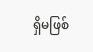ရှိမဖြစ်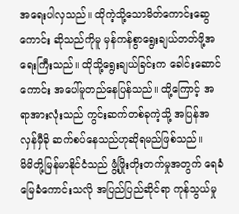အရေးပါလှသည်။ ထိုကဲ့သို့သောမိတ်ကောင်းဆွေကောင်း ဆိုသည်ကိုမူ မှန်ကန်စွာရွေးချယ်တတ်ဖို့အရေးကြီးသည်။ ထိုသို့ရွေးချယ်ခြင်းက ခေါင်းဆောင်ကောင်း အပေါ်မူတည်နေပြန်သည်။ ထို့ကြောင့် အရာအားလုံးသည် ကွင်းဆက်တစ်ခုကဲ့သို့ အပြန်အလှန်မှီခို ဆက်စပ်နေသည်ဟုဆိုရမည်ဖြစ်သည်။
မိမိတို့မြန်မာနိုင်ငံသည် ဖွံ့ဖြိုးတိုးတက်မှုအတွက် ရေခံမြေခံကောင်းသလို အပြည်ပြည်ဆိုင်ရာ ကုန်သွယ်မှု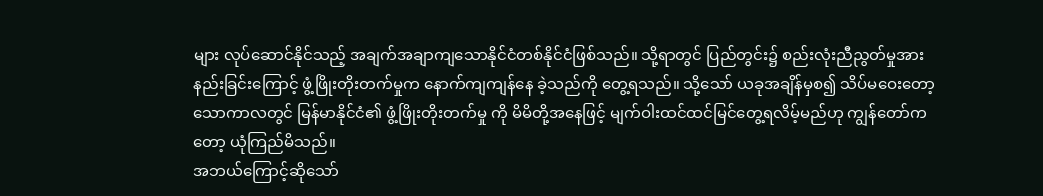များ လုပ်ဆောင်နိုင်သည့် အချက်အချာကျသောနိုင်ငံတစ်နိုင်ငံဖြစ်သည်။ သို့ရာတွင် ပြည်တွင်း၌ စည်းလုံးညီညွတ်မှုအားနည်းခြင်းကြောင့် ဖွံ့ဖြိုးတိုးတက်မှုက နောက်ကျကျန်နေ ခဲ့သည်ကို တွေ့ရသည်။ သို့သော် ယခုအချိန်မှစ၍ သိပ်မဝေးတော့သောကာလတွင် မြန်မာနိုင်ငံ၏ ဖွံ့ဖြိုးတိုးတက်မှု ကို မိမိတို့အနေဖြင့် မျက်ဝါးထင်ထင်မြင်တွေ့ရလိမ့်မည်ဟု ကျွန်တော်ကတော့ ယုံကြည်မိသည်။
အဘယ်ကြောင့်ဆိုသော်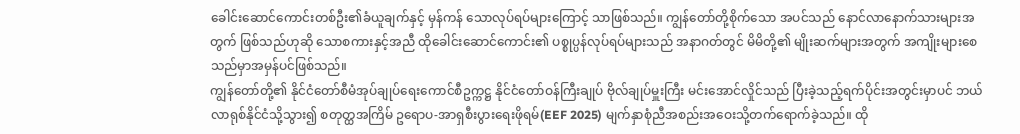ခေါင်းဆောင်ကောင်းတစ်ဦး၏ခံယူချက်နှင့် မှန်ကန် သောလုပ်ရပ်များကြောင့် သာဖြစ်သည်။ ကျွန်တော်တို့စိုက်သော အပင်သည် နောင်လာနောက်သားများအတွက် ဖြစ်သည်ဟုဆို သောစကားနှင့်အညီ ထိုခေါင်းဆောင်ကောင်း၏ ပစ္စုပ္ပန်လုပ်ရပ်များသည် အနာဂတ်တွင် မိမိတို့၏ မျိုးဆက်များအတွက် အကျိုးများစေသည်မှာအမှန်ပင်ဖြစ်သည်။
ကျွန်တော်တို့၏ နိုင်ငံတော်စီမံအုပ်ချုပ်ရေးကောင်စီဥက္ကဋ္ဌ နိုင်ငံတော်ဝန်ကြီးချုပ် ဗိုလ်ချုပ်မှူးကြီး မင်းအောင်လှိုင်သည် ပြီးခဲ့သည့်ရက်ပိုင်းအတွင်းမှာပင် ဘယ်လာရုစ်နိုင်ငံသို့သွား၍ စတုတ္ထအကြိမ် ဥရောပ-အာရှစီးပွားရေးဖိုရမ်(EEF 2025) မျက်နှာစုံညီအစည်းအဝေးသို့တက်ရောက်ခဲ့သည်။ ထို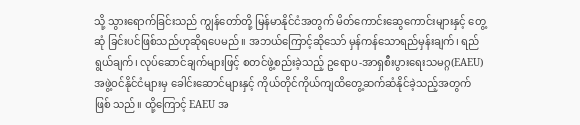သို့ သွားရောက်ခြင်းသည် ကျွန်တော်တို့ မြန်မာနိုင်ငံအတွက် မိတ်ကောင်းဆွေကောင်းများနှင့် တွေ့ဆုံ ခြင်းပင်ဖြစ်သည်ဟုဆိုရပေမည်။ အဘယ်ကြောင့်ဆိုသော် မှန်ကန်သောရည်မှန်းချက်၊ ရည်ရွယ်ချက်၊ လုပ်ဆောင်ချက်များဖြင့် စတင်ဖွဲ့စည်းခဲ့သည့် ဥရောပ-အာရှစီးပွားရေးသမဂ္ဂ(EAEU) အဖွဲ့ဝင်နိုင်ငံများမှ ခေါင်းဆောင်များနှင့် ကိုယ်တိုင်ကိုယ်ကျထိတွေ့ဆက်ဆံနိုင်ခဲ့သည့်အတွက်ဖြစ် သည်။ ထို့ကြောင့် EAEU အ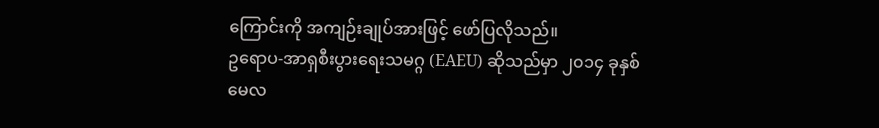ကြောင်းကို အကျဉ်းချုပ်အားဖြင့် ဖော်ပြလိုသည်။
ဥရောပ-အာရှစီးပွားရေးသမဂ္ဂ (EAEU) ဆိုသည်မှာ ၂၀၁၄ ခုနှစ် မေလ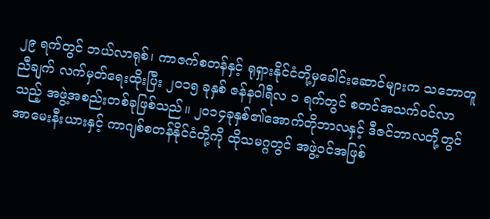၂၉ ရက်တွင် ဘယ်လာရုစ်၊ ကာဇက်စတန်နှင့် ရုရှားနိုင်ငံတို့မှခေါင်းဆောင်များက သဘောတူညီချက် လက်မှတ်ရေးထိုးပြီး ၂၀၁၅ ခုနှစ် ဇန်နဝါရီလ ၁ ရက်တွင် စတင်အသက်ဝင်လာသည့် အဖွဲ့အစည်းတစ်ခုဖြစ်သည်။ ၂၀၁၄ခုနှစ်၏အောက်တိုဘာလနှင့် ဒီဇင်ဘာလတို့တွင် အာမေးနီးယားနှင့် ကာဂျစ်စတန်နိုင်ငံတို့ကို ထိုသမဂ္ဂတွင် အဖွဲ့ဝင်အဖြစ်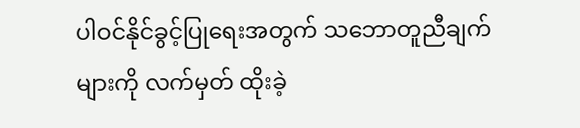ပါဝင်နိုင်ခွင့်ပြုရေးအတွက် သဘောတူညီချက်များကို လက်မှတ် ထိုးခဲ့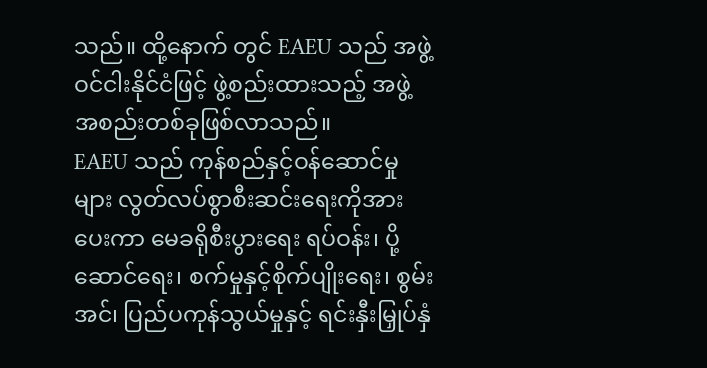သည်။ ထို့နောက် တွင် EAEU သည် အဖွဲ့ဝင်ငါးနိုင်ငံဖြင့် ဖွဲ့စည်းထားသည့် အဖွဲ့အစည်းတစ်ခုဖြစ်လာသည်။
EAEU သည် ကုန်စည်နှင့်ဝန်ဆောင်မှုများ လွတ်လပ်စွာစီးဆင်းရေးကိုအားပေးကာ မေခရိုစီးပွားရေး ရပ်ဝန်း၊ ပို့ဆောင်ရေး၊ စက်မှုနှင့်စိုက်ပျိုးရေး၊ စွမ်းအင်၊ ပြည်ပကုန်သွယ်မှုနှင့် ရင်းနှီးမြှုပ်နှံ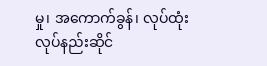မှု၊ အကောက်ခွန်၊ လုပ်ထုံးလုပ်နည်းဆိုင်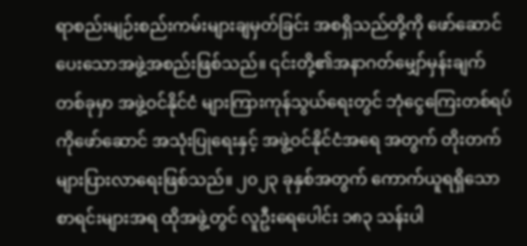ရာစည်းမျဉ်းစည်းကမ်းများချမှတ်ခြင်း အစရှိသည်တို့ကို ဖော်ဆောင်ပေးသောအဖွဲ့အစည်းဖြစ်သည်။ ၎င်းတို့၏အနာဂတ်မျှော်မှန်းချက် တစ်ခုမှာ အဖွဲ့ဝင်နိုင်ငံ များကြားကုန်သွယ်ရေးတွင် ဘုံငွေကြေးတစ်ရပ်ကိုဖော်ဆောင် အသုံးပြုရေးနှင့် အဖွဲ့ဝင်နိုင်ငံအရေ အတွက် တိုးတက်များပြားလာရေးဖြစ်သည်။ ၂၀၂၃ ခုနှစ်အတွက် ကောက်ယူရရှိသော စာရင်းများအရ ထိုအဖွဲ့တွင် လူဦးရေပေါင်း ၁၈၃ သန်းပါ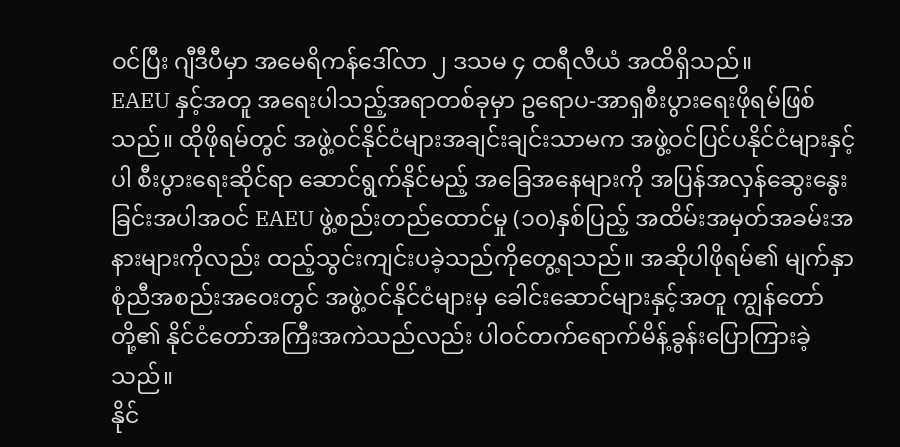ဝင်ပြီး ဂျီဒီပီမှာ အမေရိကန်ဒေါ်လာ ၂ ဒသမ ၄ ထရီလီယံ အထိရှိသည်။
EAEU နှင့်အတူ အရေးပါသည့်အရာတစ်ခုမှာ ဥရောပ-အာရှစီးပွားရေးဖိုရမ်ဖြစ်သည်။ ထိုဖိုရမ်တွင် အဖွဲ့ဝင်နိုင်ငံများအချင်းချင်းသာမက အဖွဲ့ဝင်ပြင်ပနိုင်ငံများနှင့်ပါ စီးပွားရေးဆိုင်ရာ ဆောင်ရွက်နိုင်မည့် အခြေအနေများကို အပြန်အလှန်ဆွေးနွေးခြင်းအပါအဝင် EAEU ဖွဲ့စည်းတည်ထောင်မှု (၁၀)နှစ်ပြည့် အထိမ်းအမှတ်အခမ်းအနားများကိုလည်း ထည့်သွင်းကျင်းပခဲ့သည်ကိုတွေ့ရသည်။ အဆိုပါဖိုရမ်၏ မျက်နှာစုံညီအစည်းအဝေးတွင် အဖွဲ့ဝင်နိုင်ငံများမှ ခေါင်းဆောင်များနှင့်အတူ ကျွန်တော်တို့၏ နိုင်ငံတော်အကြီးအကဲသည်လည်း ပါဝင်တက်ရောက်မိန့်ခွန်းပြောကြားခဲ့သည်။
နိုင်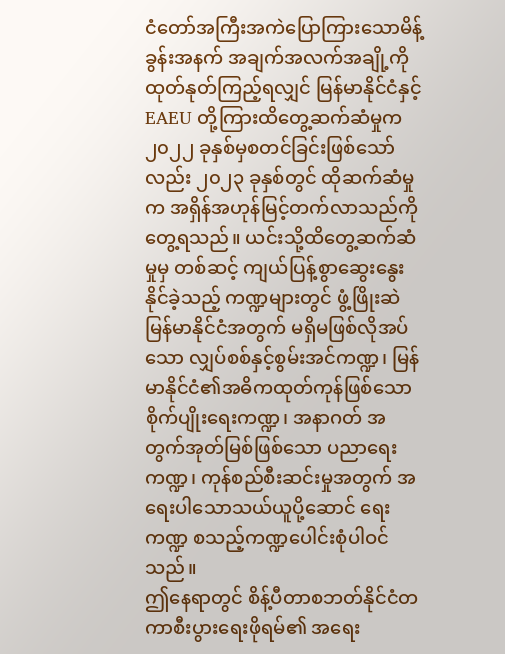ငံတော်အကြီးအကဲပြောကြားသောမိန့်ခွန်းအနက် အချက်အလက်အချို့ကို ထုတ်နုတ်ကြည့်ရလျှင် မြန်မာနိုင်ငံနှင့် EAEU တို့ကြားထိတွေ့ဆက်ဆံမှုက ၂၀၂၂ ခုနှစ်မှစတင်ခြင်းဖြစ်သော်လည်း ၂၀၂၃ ခုနှစ်တွင် ထိုဆက်ဆံမှုက အရှိန်အဟုန်မြင့်တက်လာသည်ကိုတွေ့ရသည်။ ယင်းသို့ထိတွေ့ဆက်ဆံမှုမှ တစ်ဆင့် ကျယ်ပြန့်စွာဆွေးနွေးနိုင်ခဲ့သည့် ကဏ္ဍများတွင် ဖွံ့ဖြိုးဆဲမြန်မာနိုင်ငံအတွက် မရှိမဖြစ်လိုအပ် သော လျှပ်စစ်နှင့်စွမ်းအင်ကဏ္ဍ၊ မြန်မာနိုင်ငံ၏အဓိကထုတ်ကုန်ဖြစ်သော စိုက်ပျိုးရေးကဏ္ဍ၊ အနာဂတ် အတွက်အုတ်မြစ်ဖြစ်သော ပညာရေးကဏ္ဍ၊ ကုန်စည်စီးဆင်းမှုအတွက် အရေးပါသောသယ်ယူပို့ဆောင် ရေးကဏ္ဍ စသည့်ကဏ္ဍပေါင်းစုံပါဝင်သည်။
ဤနေရာတွင် စိန့်ပီတာစဘတ်နိုင်ငံတကာစီးပွားရေးဖိုရမ်၏ အရေး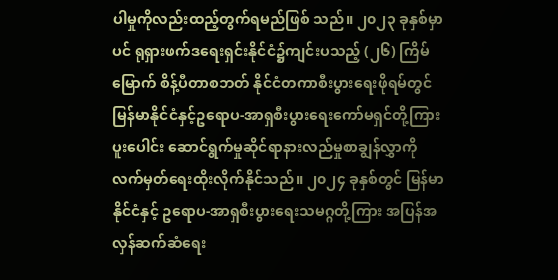ပါမှုကိုလည်းထည့်တွက်ရမည်ဖြစ် သည်။ ၂၀၂၃ ခုနှစ်မှာပင် ရုရှားဖက်ဒရေးရှင်းနိုင်ငံ၌ကျင်းပသည့် (၂၆) ကြိမ်မြောက် စိန့်ပီတာစဘတ် နိုင်ငံတကာစီးပွားရေးဖိုရမ်တွင် မြန်မာနိုင်ငံနှင့်ဥရောပ-အာရှစီးပွားရေးကော်မရှင်တို့ကြား ပူးပေါင်း ဆောင်ရွက်မှုဆိုင်ရာနားလည်မှုစာချွန်လွှာကို လက်မှတ်ရေးထိုးလိုက်နိုင်သည်။ ၂၀၂၄ ခုနှစ်တွင် မြန်မာနိုင်ငံနှင့် ဥရောပ-အာရှစီးပွားရေးသမဂ္ဂတို့ကြား အပြန်အလှန်ဆက်ဆံရေး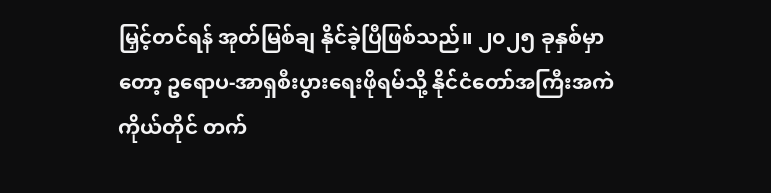မြှင့်တင်ရန် အုတ်မြစ်ချ နိုင်ခဲ့ပြီဖြစ်သည်။ ၂၀၂၅ ခုနှစ်မှာတော့ ဥရောပ-အာရှစီးပွားရေးဖိုရမ်သို့ နိုင်ငံတော်အကြီးအကဲကိုယ်တိုင် တက်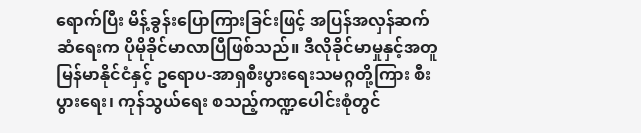ရောက်ပြီး မိန့်ခွန်းပြောကြားခြင်းဖြင့် အပြန်အလှန်ဆက်ဆံရေးက ပိုမိုခိုင်မာလာပြီဖြစ်သည်။ ဒီလိုခိုင်မာမှုနှင့်အတူ မြန်မာနိုင်ငံနှင့် ဥရောပ-အာရှစီးပွားရေးသမဂ္ဂတို့ကြား စီးပွားရေး၊ ကုန်သွယ်ရေး စသည့်ကဏ္ဍပေါင်းစုံတွင်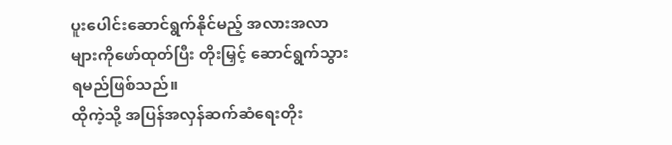ပူးပေါင်းဆောင်ရွက်နိုင်မည့် အလားအလာများကိုဖော်ထုတ်ပြီး တိုးမြှင့် ဆောင်ရွက်သွားရမည်ဖြစ်သည်။
ထိုကဲ့သို့ အပြန်အလှန်ဆက်ဆံရေးတိုး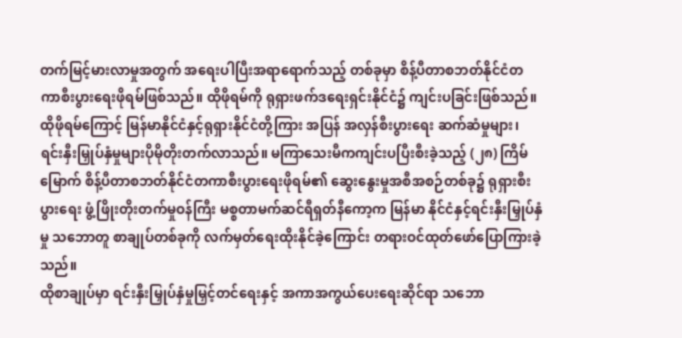တက်မြင့်မားလာမှုအတွက် အရေးပါပြီးအရာရောက်သည့် တစ်ခုမှာ စိန့်ပီတာစဘတ်နိုင်ငံတကာစီးပွားရေးဖိုရမ်ဖြစ်သည်။ ထိုဖိုရမ်ကို ရုရှားဖက်ဒရေးရှင်းနိုင်ငံ၌ ကျင်းပခြင်းဖြစ်သည်။ ထိုဖိုရမ်ကြောင့် မြန်မာနိုင်ငံနှင့်ရုရှားနိုင်ငံတို့ကြား အပြန် အလှန်စီးပွားရေး ဆက်ဆံမှုများ၊ ရင်းနှီးမြှုပ်နှံမှုများပိုမိုတိုးတက်လာသည်။ မကြာသေးမီကကျင်းပပြီးစီးခဲ့သည့် (၂၈) ကြိမ်မြောက် စိန့်ပီတာစဘတ်နိုင်ငံတကာစီးပွားရေးဖိုရမ်၏ ဆွေးနွေးမှုအစီအစဉ်တစ်ခု၌ ရုရှားစီးပွားရေး ဖွံ့ဖြိုးတိုးတက်မှုဝန်ကြီး မစ္စတာမက်ဆင်ရီရှတ်နီကော့က မြန်မာ နိုင်ငံနှင့်ရင်းနှီးမြှုပ်နှံမှု သဘောတူ စာချုပ်တစ်ခုကို လက်မှတ်ရေးထိုးနိုင်ခဲ့ကြောင်း တရားဝင်ထုတ်ဖော်ပြောကြားခဲ့သည်။
ထိုစာချုပ်မှာ ရင်းနှီးမြှုပ်နှံမှုမြှင့်တင်ရေးနှင့် အကာအကွယ်ပေးရေးဆိုင်ရာ သဘော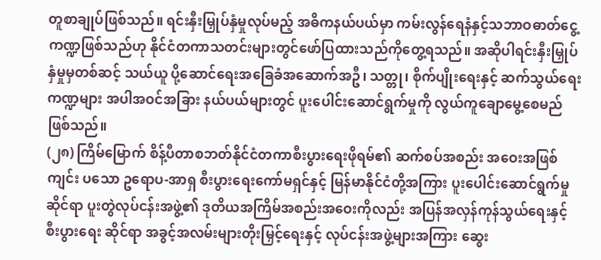တူစာချုပ်ဖြစ်သည်။ ရင်းနှီးမြှုပ်နှံမှုလုပ်မည့် အဓိကနယ်ပယ်မှာ ကမ်းလွန်ရေနံနှင့်သဘာဝဓာတ်ငွေ့ကဏ္ဍဖြစ်သည်ဟု နိုင်ငံတကာသတင်းများတွင်ဖော်ပြထားသည်ကိုတွေ့ရသည်။ အဆိုပါရင်းနှီးမြှုပ်နှံမှုမှတစ်ဆင့် သယ်ယူ ပို့ဆောင်ရေးအခြေခံအဆောက်အဦ၊ သတ္တု၊ စိုက်ပျိုးရေးနှင့် ဆက်သွယ်ရေးကဏ္ဍများ အပါအဝင်အခြား နယ်ပယ်များတွင် ပူးပေါင်းဆောင်ရွက်မှုကို လွယ်ကူချောမွေ့စေမည် ဖြစ်သည်။
(၂၈) ကြိမ်မြောက် စိန့်ပီတာစဘတ်နိုင်ငံတကာစီးပွားရေးဖိုရမ်၏ ဆက်စပ်အစည်း အဝေးအဖြစ်ကျင်း ပသော ဥရောပ-အာရှ စီးပွားရေးကော်မရှင်နှင့် မြန်မာနိုင်ငံတို့အကြား ပူးပေါင်းဆောင်ရွက်မှုဆိုင်ရာ ပူးတွဲလုပ်ငန်းအဖွဲ့၏ ဒုတိယအကြိမ်အစည်းအဝေးကိုလည်း အပြန်အလှန်ကုန်သွယ်ရေးနှင့် စီးပွားရေး ဆိုင်ရာ အခွင့်အလမ်းများတိုးမြှင့်ရေးနှင့် လုပ်ငန်းအဖွဲ့များအကြား ဆွေး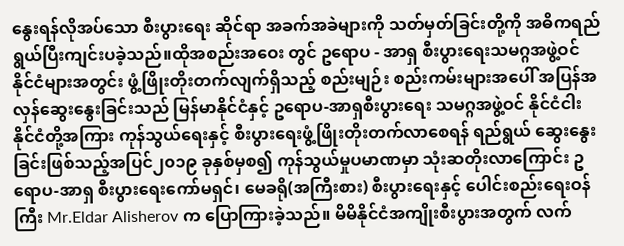နွေးရန်လိုအပ်သော စီးပွားရေး ဆိုင်ရာ အခက်အခဲများကို သတ်မှတ်ခြင်းတို့ကို အဓိကရည်ရွယ်ပြီးကျင်းပခဲ့သည်။ထိုအစည်းအဝေး တွင် ဥရောပ - အာရှ စီးပွားရေးသမဂ္ဂအဖွဲ့ဝင် နိုင်ငံများအတွင်း ဖွံ့ဖြိုးတိုးတက်လျက်ရှိသည့် စည်းမျဉ်း စည်းကမ်းများအပေါ် အပြန်အလှန်ဆွေးနွေးခြင်းသည် မြန်မာနိုင်ငံနှင့် ဥရောပ-အာရှစီးပွားရေး သမဂ္ဂအဖွဲ့ဝင် နိုင်ငံငါးနိုင်ငံတို့အကြား ကုန်သွယ်ရေးနှင့် စီးပွားရေးဖွံ့ဖြိုးတိုးတက်လာစေရန် ရည်ရွယ် ဆွေးနွေး ခြင်းဖြစ်သည့်အပြင်၂၀၁၉ ခုနှစ်မှစ၍ ကုန်သွယ်မှုပမာဏမှာ သုံးဆတိုးလာကြောင်း ဥရောပ-အာရှ စီးပွားရေးကော်မရှင်၊ မေခရို(အကြီးစား) စီးပွားရေးနှင့် ပေါင်းစည်းရေးဝန်ကြီး Mr.Eldar Alisherov က ပြောကြားခဲ့သည်။ မိမိနိုင်ငံအကျိုးစီးပွားအတွက် လက်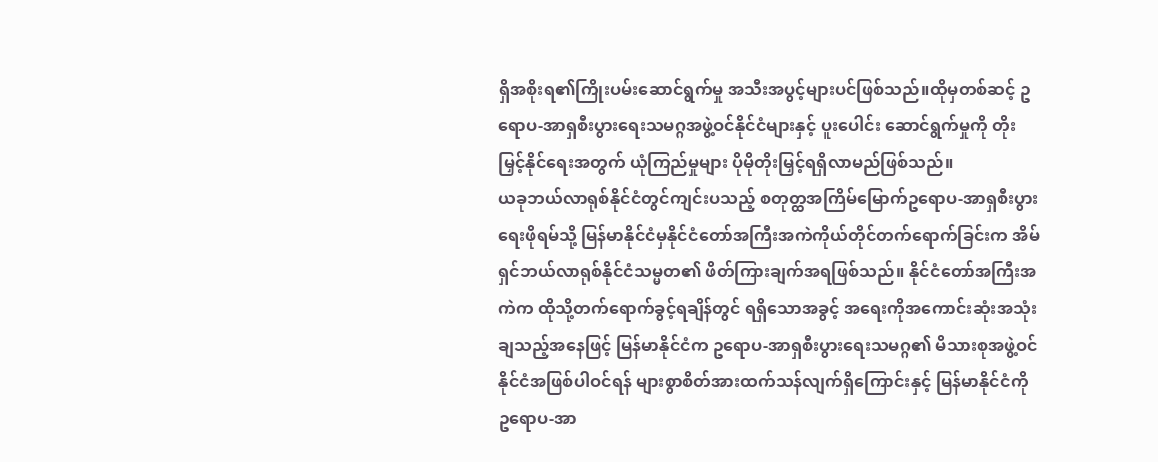ရှိအစိုးရ၏ကြိုးပမ်းဆောင်ရွက်မှု အသီးအပွင့်များပင်ဖြစ်သည်။ထိုမှတစ်ဆင့် ဥရောပ-အာရှစီးပွားရေးသမဂ္ဂအဖွဲ့ဝင်နိုင်ငံများနှင့် ပူးပေါင်း ဆောင်ရွက်မှုကို တိုးမြှင့်နိုင်ရေးအတွက် ယုံကြည်မှုများ ပိုမိုတိုးမြှင့်ရရှိလာမည်ဖြစ်သည်။
ယခုဘယ်လာရုစ်နိုင်ငံတွင်ကျင်းပသည့် စတုတ္ထအကြိမ်မြောက်ဥရောပ-အာရှစီးပွားရေးဖိုရမ်သို့ မြန်မာနိုင်ငံမှနိုင်ငံတော်အကြီးအကဲကိုယ်တိုင်တက်ရောက်ခြင်းက အိမ်ရှင်ဘယ်လာရုစ်နိုင်ငံသမ္မတ၏ ဖိတ်ကြားချက်အရဖြစ်သည်။ နိုင်ငံတော်အကြီးအကဲက ထိုသို့တက်ရောက်ခွင့်ရချိန်တွင် ရရှိသောအခွင့် အရေးကိုအကောင်းဆုံးအသုံးချသည့်အနေဖြင့် မြန်မာနိုင်ငံက ဥရောပ-အာရှစီးပွားရေးသမဂ္ဂ၏ မိသားစုအဖွဲ့ဝင်နိုင်ငံအဖြစ်ပါဝင်ရန် များစွာစိတ်အားထက်သန်လျက်ရှိကြောင်းနှင့် မြန်မာနိုင်ငံကို ဥရောပ-အာ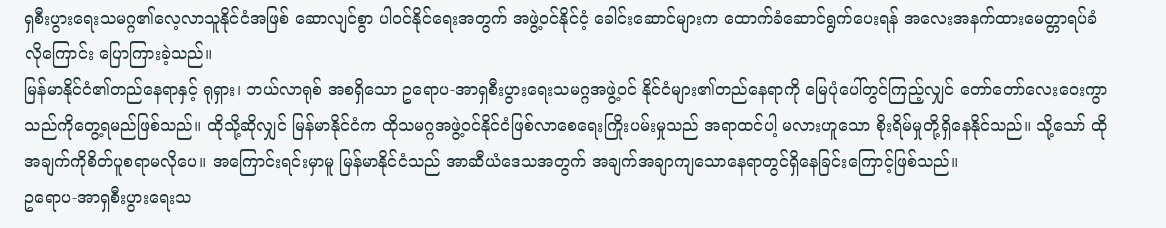ရှစီးပွားရေးသမဂ္ဂ၏လေ့လာသူနိုင်ငံအဖြစ် ဆောလျင်စွာ ပါဝင်နိုင်ရေးအတွက် အဖွဲ့ဝင်နိုင်ငံ့ ခေါင်းဆောင်များက ထောက်ခံဆောင်ရွက်ပေးရန် အလေးအနက်ထားမေတ္တာရပ်ခံ လိုကြောင်း ပြောကြားခဲ့သည်။
မြန်မာနိုင်ငံ၏တည်နေရာနှင့် ရုရှား၊ ဘယ်လာရုစ် အစရှိသော ဥရောပ-အာရှစီးပွားရေးသမဂ္ဂအဖွဲ့ဝင် နိုင်ငံများ၏တည်နေရာကို မြေပုံပေါ်တွင်ကြည့်လျှင် တော်တော်လေးဝေးကွာသည်ကိုတွေ့ရမည်ဖြစ်သည်။ ထိုသို့ဆိုလျှင် မြန်မာနိုင်ငံက ထိုသမဂ္ဂအဖွဲ့ဝင်နိုင်ငံဖြစ်လာစေရေးကြိုးပမ်းမှုသည် အရာထင်ပါ့ မလားဟူသော စိုးရိမ်မှုတို့ရှိနေနိုင်သည်။ သို့သော် ထိုအချက်ကိုစိတ်ပူစရာမလိုပေ။ အကြောင်းရင်းမှာမူ မြန်မာနိုင်ငံသည် အာဆီယံဒေသအတွက် အချက်အချာကျသောနေရာတွင်ရှိနေခြင်းကြောင့်ဖြစ်သည်။
ဥရောပ-အာရှစီးပွားရေးသ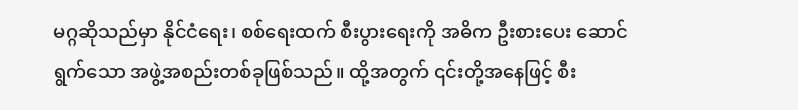မဂ္ဂဆိုသည်မှာ နိုင်ငံရေး၊ စစ်ရေးထက် စီးပွားရေးကို အဓိက ဦးစားပေး ဆောင်ရွက်သော အဖွဲ့အစည်းတစ်ခုဖြစ်သည်။ ထို့အတွက် ၎င်းတို့အနေဖြင့် စီး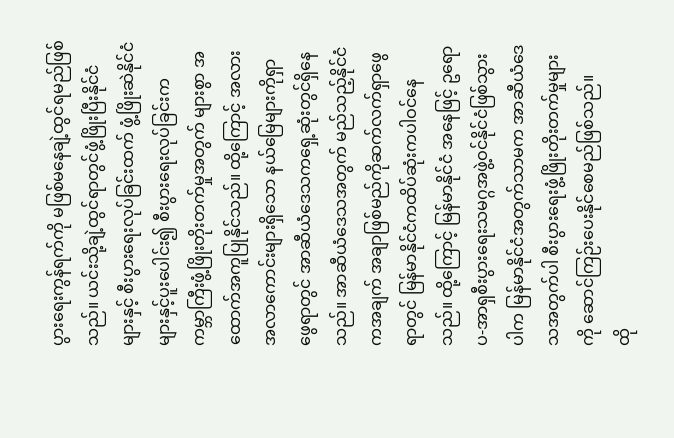ပွားရေးကွန်ရက်ကို မဖြစ်မနေချဲ့ထွင်ရမည်ဖြစ်သည်။ ယင်းသို့ချဲ့ထွင်ရာတွင်ဖွံ့ဖြိုးပြီးနိုင်ငံများနှင့် စီးပွားရေးလုပ်ခြင်းထက် ဖွံ့ဖြိုးဆဲနိုင်ငံများနှင့်ပူးပေါင်း၍ စီးပွားရေးလုပ်ခြင်းက ကမ္ဘာကြီးဖွံ့ဖြိုးတိုးတက်မှုအတွက် များစွာ အထောက်အကူပြုနိုင်သည်။ ထို့ကြောင့် အလားအလာကောင်းများရှိသော နယ်မြေများကိုရှာဖွေရာတွင် အာဆီယံဒေသကရှေ့ဆုံးတွင်ရှိနေသည်။ အာဆီယံဒေသအတွက် မည်သည့်နိုင်ငံကအချက် အချာဖြစ်မည်ကိုဆက်လက်ရှာဖွေရာတွင် မြန်မာနိုင်ငံကထိပ်ဆုံးကပါဝင်နေသည်။ ထို့ကြောင့် မြန်မာနိုင်ငံ အနေဖြင့် ဥရောပ-အာရှစီးပွားရေးသမဂ္ဂအဖွဲ့ဝင်နိုင်ငံဖြစ်သွားပါက မြန်မာနိုင်ငံအတွက်သာမက အာဆီယံဒေသအတွက်ပါ စီးပွားရေးဖွံ့ဖြိုးတိုးတက်မှုများကို ဆောင်ကြဉ်းပေးနိုင်စေမည်ဖြစ်သည်။
ထို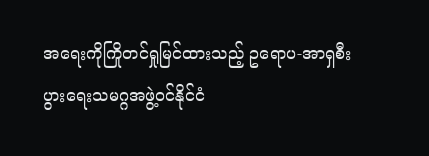အရေးကိုကြိုတင်ရှုမြင်ထားသည့် ဥရောပ-အာရှစီးပွားရေးသမဂ္ဂအဖွဲ့ဝင်နိုင်ငံ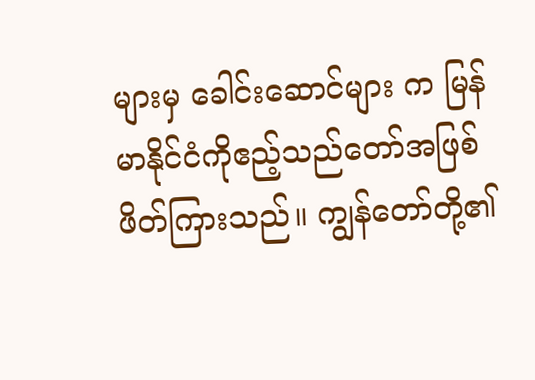များမှ ခေါင်းဆောင်များ က မြန်မာနိုင်ငံကိုဧည့်သည်တော်အဖြစ်ဖိတ်ကြားသည်။ ကျွန်တော်တို့၏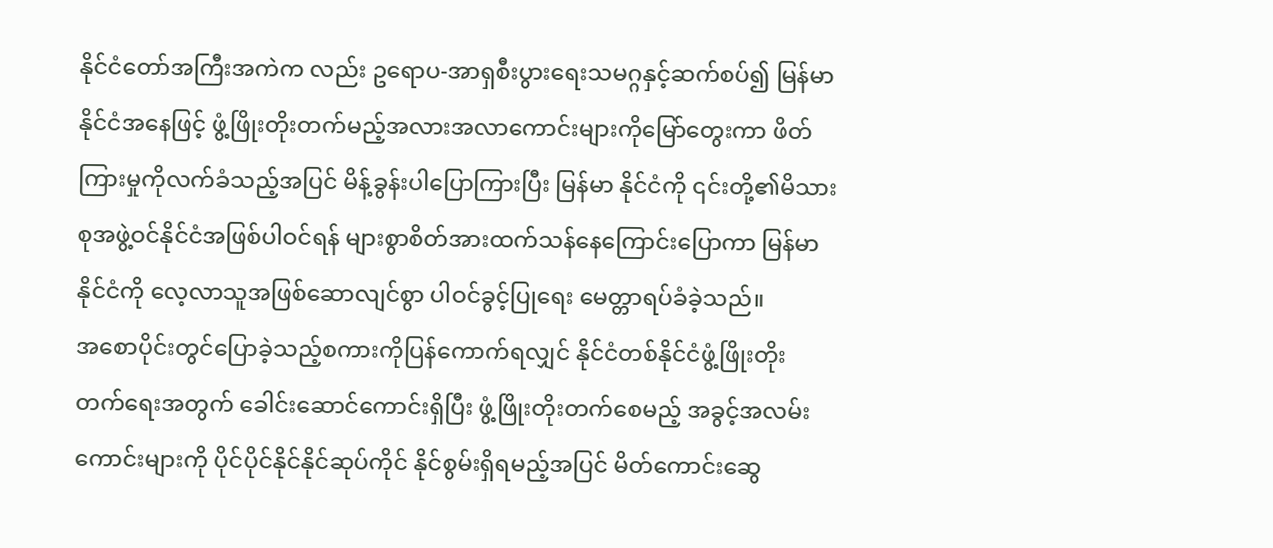နိုင်ငံတော်အကြီးအကဲက လည်း ဥရောပ-အာရှစီးပွားရေးသမဂ္ဂနှင့်ဆက်စပ်၍ မြန်မာနိုင်ငံအနေဖြင့် ဖွံ့ဖြိုးတိုးတက်မည့်အလားအလာကောင်းများကိုမြော်တွေးကာ ဖိတ်ကြားမှုကိုလက်ခံသည့်အပြင် မိန့်ခွန်းပါပြောကြားပြီး မြန်မာ နိုင်ငံကို ၎င်းတို့၏မိသားစုအဖွဲ့ဝင်နိုင်ငံအဖြစ်ပါဝင်ရန် များစွာစိတ်အားထက်သန်နေကြောင်းပြောကာ မြန်မာနိုင်ငံကို လေ့လာသူအဖြစ်ဆောလျင်စွာ ပါဝင်ခွင့်ပြုရေး မေတ္တာရပ်ခံခဲ့သည်။
အစောပိုင်းတွင်ပြောခဲ့သည့်စကားကိုပြန်ကောက်ရလျှင် နိုင်ငံတစ်နိုင်ငံဖွံ့ဖြိုးတိုးတက်ရေးအတွက် ခေါင်းဆောင်ကောင်းရှိပြီး ဖွံ့ဖြိုးတိုးတက်စေမည့် အခွင့်အလမ်းကောင်းများကို ပိုင်ပိုင်နိုင်နိုင်ဆုပ်ကိုင် နိုင်စွမ်းရှိရမည့်အပြင် မိတ်ကောင်းဆွေ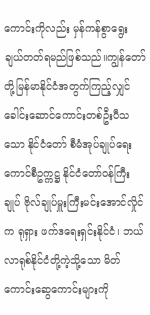ကောင်းကိုလည်း မှန်ကန်စွာရွေးချယ်တတ်ရမည်ဖြစ်သည်။ကျွန်တော်တို့မြန်မာနိုင်ငံအတွက်ကြည့်လျှင် ခေါင်းဆောင်ကောင်းတစ်ဦးပီသသော နိုင်ငံတော် စီမံအုပ်ချုပ်ရေးကောင်စီဥက္ကဋ္ဌ နိုင်ငံတော်ဝန်ကြီးချုပ် ဗိုလ်ချုပ်မှူးကြီးမင်းအောင်လှိုင်က ရုရှား ဖက်ဒရေးရှင်းနိုင်ငံ၊ ဘယ်လာရုစ်နိုင်ငံတို့ကဲ့သို့သော မိတ်ကောင်းဆွေကောင်းများကို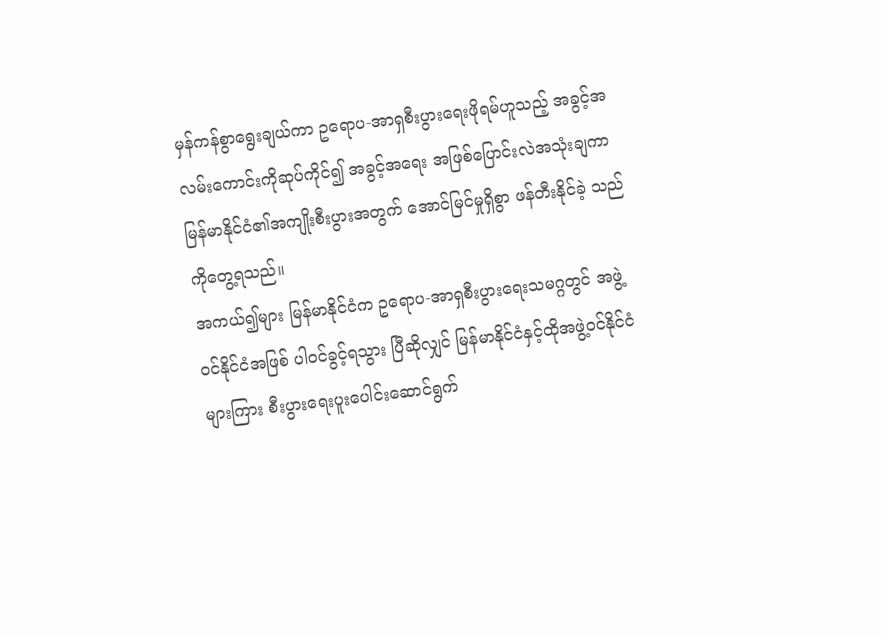မှန်ကန်စွာရွေးချယ်ကာ ဥရောပ-အာရှစီးပွားရေးဖိုရမ်ဟူသည့် အခွင့်အလမ်းကောင်းကိုဆုပ်ကိုင်၍ အခွင့်အရေး အဖြစ်ပြောင်းလဲအသုံးချကာ မြန်မာနိုင်ငံ၏အကျိုးစီးပွားအတွက် အောင်မြင်မှုရှိစွာ ဖန်တီးနိုင်ခဲ့ သည်ကိုတွေ့ရသည်။
အကယ်၍များ မြန်မာနိုင်ငံက ဥရောပ-အာရှစီးပွားရေးသမဂ္ဂတွင် အဖွဲ့ဝင်နိုင်ငံအဖြစ် ပါဝင်ခွင့်ရသွား ပြီဆိုလျှင် မြန်မာနိုင်ငံနှင့်ထိုအဖွဲ့ဝင်နိုင်ငံများကြား စီးပွားရေးပူးပေါင်းဆောင်ရွက်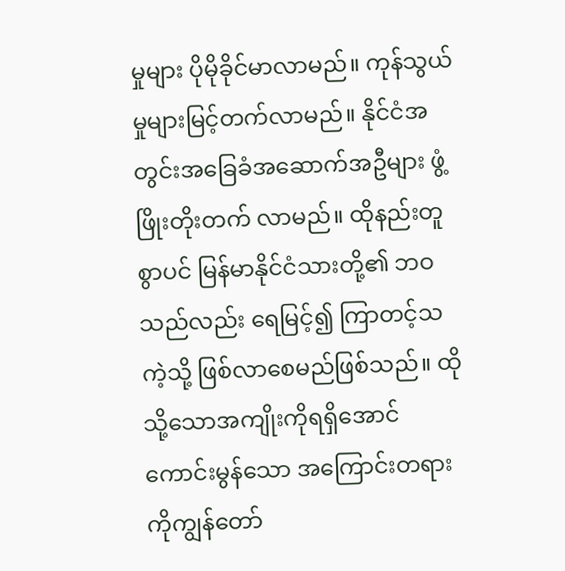မှုများ ပိုမိုခိုင်မာလာမည်။ ကုန်သွယ်မှုများမြင့်တက်လာမည်။ နိုင်ငံအတွင်းအခြေခံအဆောက်အဦများ ဖွံ့ဖြိုးတိုးတက် လာမည်။ ထိုနည်းတူစွာပင် မြန်မာနိုင်ငံသားတို့၏ ဘဝသည်လည်း ရေမြင့်၍ ကြာတင့်သကဲ့သို့ ဖြစ်လာစေမည်ဖြစ်သည်။ ထိုသို့သောအကျိုးကိုရရှိအောင် ကောင်းမွန်သော အကြောင်းတရားကိုကျွန်တော်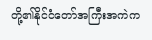တို့၏နိုင်ငံတော်အကြီးအကဲက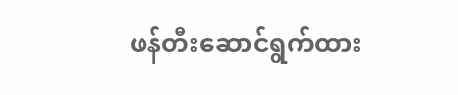ဖန်တီးဆောင်ရွက်ထား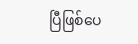ပြီဖြစ်ပေ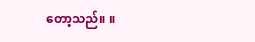တော့သည်။ ။